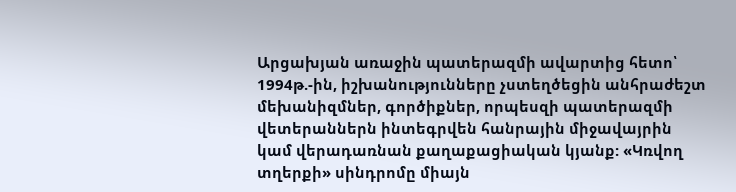Արցախյան առաջին պատերազմի ավարտից հետո՝ 1994թ.-ին, իշխանությունները չստեղծեցին անհրաժեշտ մեխանիզմներ, գործիքներ, որպեսզի պատերազմի վետերաններն ինտեգրվեն հանրային միջավայրին կամ վերադառնան քաղաքացիական կյանք: «Կռվող տղերքի» սինդրոմը միայն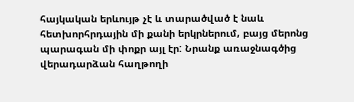հայկական երևույթ չէ և տարածված է նաև հետխորհրդային մի քանի երկրներում, բայց մերոնց պարագան մի փոքր այլ էր: Նրանք առաջնագծից վերադարձան հաղթողի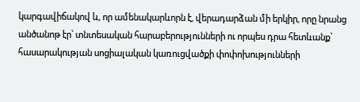կարգավիճակով և, որ ամենակարևորն է, վերադարձան մի երկիր, որը նրանց անծանոթ էր՝ տնտեսական հարաբերությունների ու որպես դրա հետևանք՝ հասարակության սոցիալական կառուցվածքի փոփոխությունների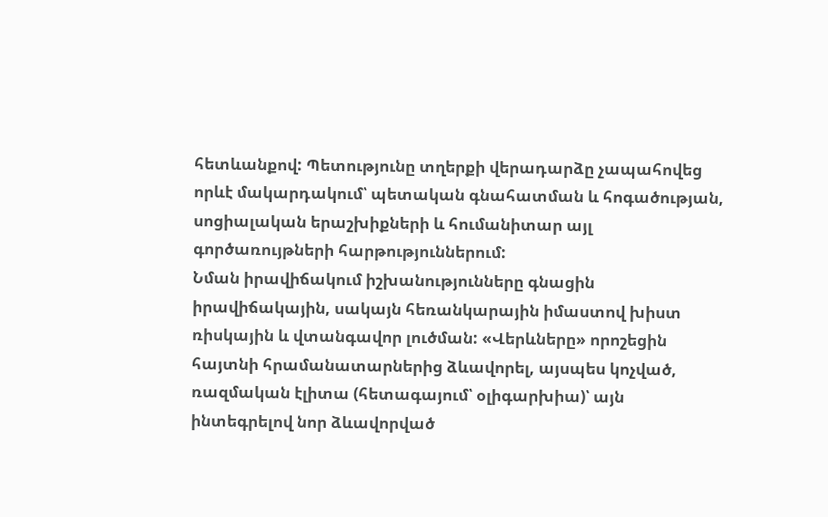հետևանքով: Պետությունը տղերքի վերադարձը չապահովեց որևէ մակարդակում՝ պետական գնահատման և հոգածության, սոցիալական երաշխիքների և հումանիտար այլ գործառույթների հարթություններում:
Նման իրավիճակում իշխանությունները գնացին իրավիճակային, սակայն հեռանկարային իմաստով խիստ ռիսկային և վտանգավոր լուծման: «Վերևները» որոշեցին հայտնի հրամանատարներից ձևավորել, այսպես կոչված, ռազմական էլիտա (հետագայում՝ օլիգարխիա)՝ այն ինտեգրելով նոր ձևավորված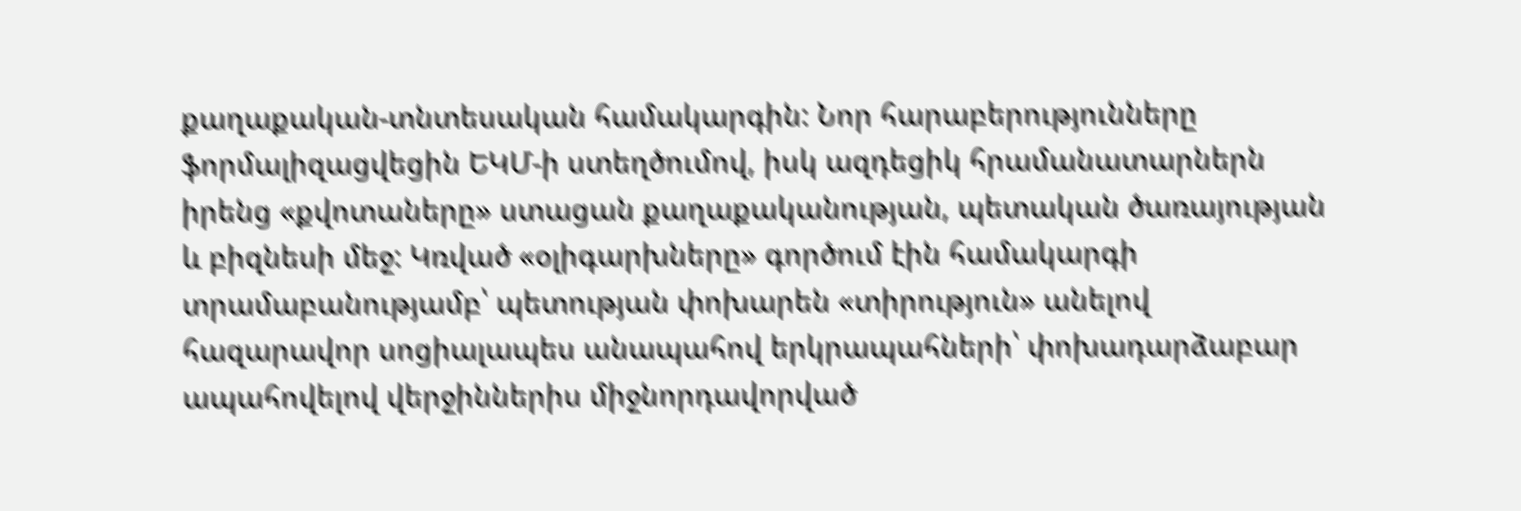քաղաքական-տնտեսական համակարգին: Նոր հարաբերությունները ֆորմալիզացվեցին ԵԿՄ-ի ստեղծումով, իսկ ազդեցիկ հրամանատարներն իրենց «քվոտաները» ստացան քաղաքականության, պետական ծառայության և բիզնեսի մեջ: Կռված «օլիգարխները» գործում էին համակարգի տրամաբանությամբ՝ պետության փոխարեն «տիրություն» անելով հազարավոր սոցիալապես անապահով երկրապահների՝ փոխադարձաբար ապահովելով վերջիններիս միջնորդավորված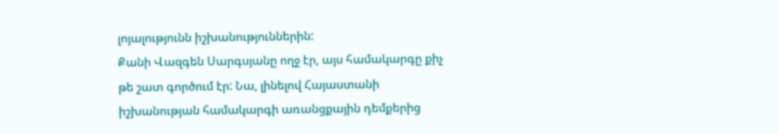լոյալությունն իշխանություններին:
Քանի Վազգեն Սարգսյանը ողջ էր, այս համակարգը քիչ թե շատ գործում էր: Նա, լինելով Հայաստանի իշխանության համակարգի առանցքային դեմքերից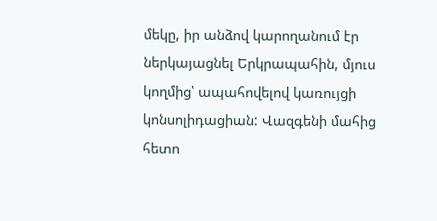մեկը, իր անձով կարողանում էր ներկայացնել Երկրապահին, մյուս կողմից՝ ապահովելով կառույցի կոնսոլիդացիան: Վազգենի մահից հետո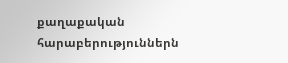քաղաքական հարաբերություններն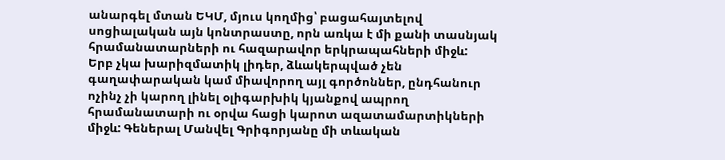անարգել մտան ԵԿՄ, մյուս կողմից՝ բացահայտելով սոցիալական այն կոնտրաստը, որն առկա է մի քանի տասնյակ հրամանատարների ու հազարավոր երկրապահների միջև:
Երբ չկա խարիզմատիկ լիդեր, ձևակերպված չեն գաղափարական կամ միավորող այլ գործոններ, ընդհանուր ոչինչ չի կարող լինել օլիգարխիկ կյանքով ապրող հրամանատարի ու օրվա հացի կարոտ ազատամարտիկների միջև: Գեներալ Մանվել Գրիգորյանը մի տևական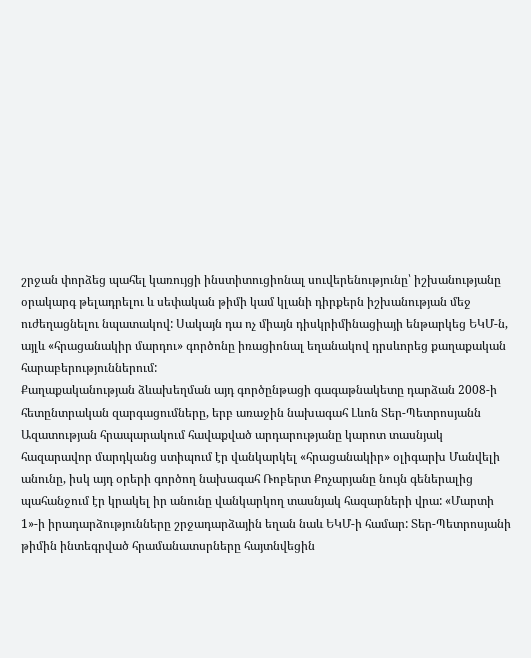շրջան փորձեց պահել կառույցի ինստիտուցիոնալ սուվերենությունը՝ իշխանությանը օրակարգ թելադրելու և սեփական թիմի կամ կլանի դիրքերն իշխանության մեջ ուժեղացնելու նպատակով: Սակայն դա ոչ միայն դիսկրիմինացիայի ենթարկեց ԵԿՄ-ն, այլև «հրացանակիր մարդու» գործոնը իռացիոնալ եղանակով դրսևորեց քաղաքական հարաբերություններում:
Քաղաքականության ձևախեղման այդ գործընթացի գագաթնակետը դարձան 2008-ի հետընտրական զարգացումները, երբ առաջին նախագահ Լևոն Տեր-Պետրոսյանն Ազատության հրապարակում հավաքված արդարությանը կարոտ տասնյակ հազարավոր մարդկանց ստիպում էր վանկարկել «հրացանակիր» օլիգարխ Մանվելի անունը, իսկ այդ օրերի գործող նախագահ Ռոբերտ Քոչարյանը նույն գեներալից պահանջում էր կրակել իր անունը վանկարկող տասնյակ հազարների վրա: «Մարտի 1»-ի իրադարձությունները շրջադարձային եղան նաև ԵԿՄ-ի համար: Տեր-Պետրոսյանի թիմին ինտեգրված հրամանատսրները հայտնվեցին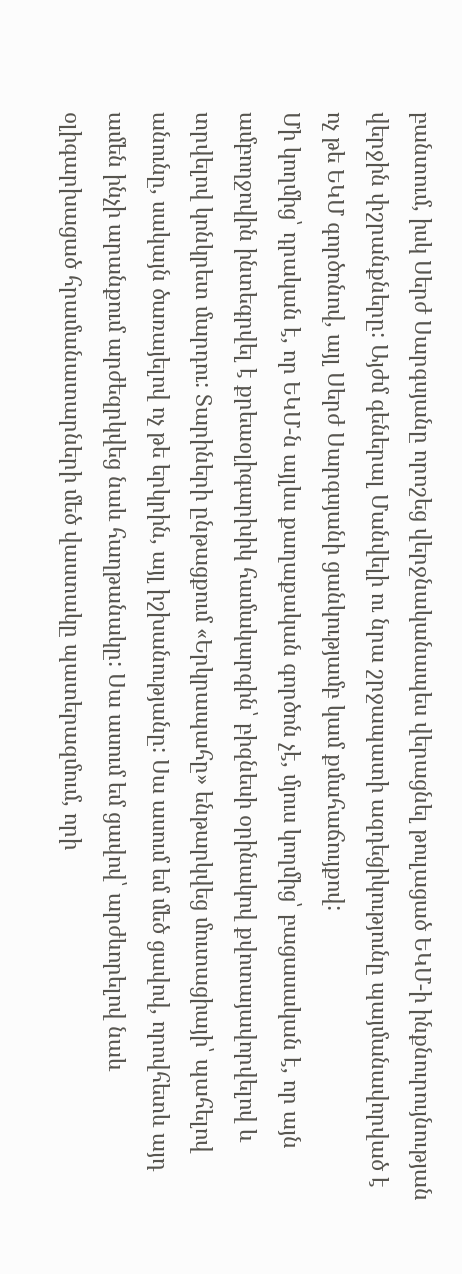բանտում, իսկ Սերժ Սարգսյանը որոշեց վերջնականապես վերացնել թուլացած ԵԿՄ-ի ինքնուրույնության վերջին փշրանքները: Այժմ գեներալ Մանվելի ու նրա շրջապատի ազդեցիկությունը պայմանավորված է ոչ թե ԵԿՄ գործոնով, այլ Սերժ Սարգսյանի ցանկությամբ կամ քմահաճույքով:
Մի կողմից՝ դրական է, որ ԵԿՄ-ն այլևս քաղաքական գործոն չէ, մյուս կողմից՝ բացասական է, որ այն ամբողջովին ինտեգրվել է քրեաօլիգարխիկ համակարգին՝ բիզնեսի օրինակով քվոտայավորվելով և տրվելով կոնկրետ մարդու: Տարիների ընթացքում «Երկրապահը» ենթարկվեց մուտացիայի՝ պահելով անունը, սակայն ծառայելով ոչ թե երկրին, այլ իշխանությանը: Սա ասում եմ մեծ ցավով, որովհետև այդ ամեն ինչի արանքում արժեզրկվեց նաև հաղթանակը: Սա ասում եմ ցավով՝ արժևորելով նաև օլիգարխացած հրամանատարների մեծ վաստակը պատերազմում, որի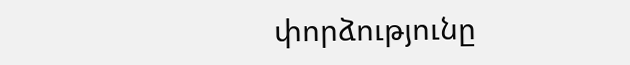փորձությունը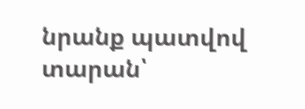նրանք պատվով տարան՝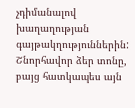չդիմանալով խաղաղության գայթակղություններին:
Շնորհավոր ձեր տոնը, բայց հատկապես այն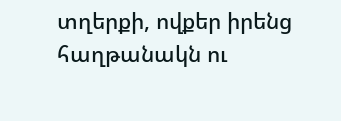տղերքի, ովքեր իրենց հաղթանակն ու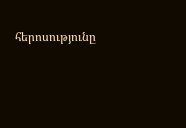հերոսությունը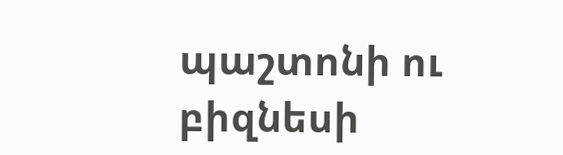պաշտոնի ու բիզնեսի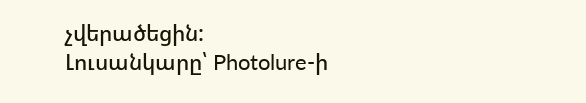չվերածեցին:
Լուսանկարը՝ Photolure-ի